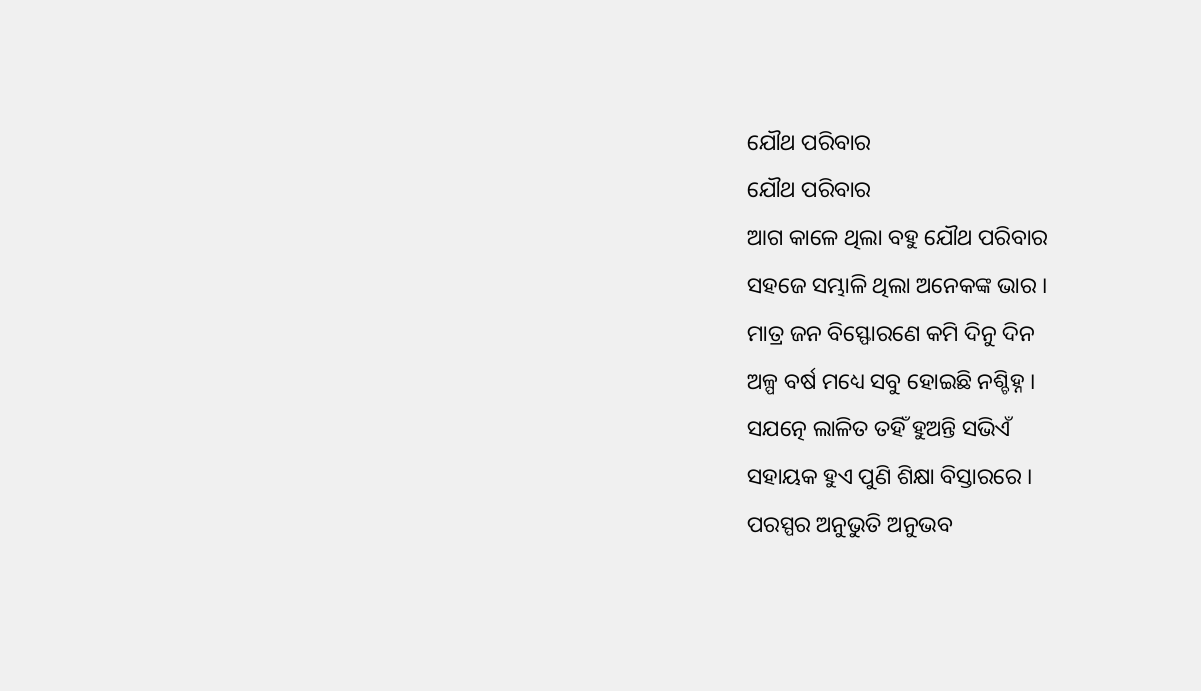ଯୌଥ ପରିବାର
ଯୌଥ ପରିବାର
ଆଗ କାଳେ ଥିଲା ବହୁ ଯୌଥ ପରିବାର
ସହଜେ ସମ୍ଭାଳି ଥିଲା ଅନେକଙ୍କ ଭାର ।
ମାତ୍ର ଜନ ବିସ୍ଫୋରଣେ କମି ଦିନୁ ଦିନ
ଅଳ୍ପ ବର୍ଷ ମଧ୍ୟେ ସବୁ ହୋଇଛି ନଶ୍ଚିହ୍ନ ।
ସଯତ୍ନେ ଲାଳିତ ତହିଁ ହୁଅନ୍ତି ସଭିଏଁ
ସହାୟକ ହୁଏ ପୁଣି ଶିକ୍ଷା ବିସ୍ତାରରେ ।
ପରସ୍ପର ଅନୁଭୁତି ଅନୁଭବ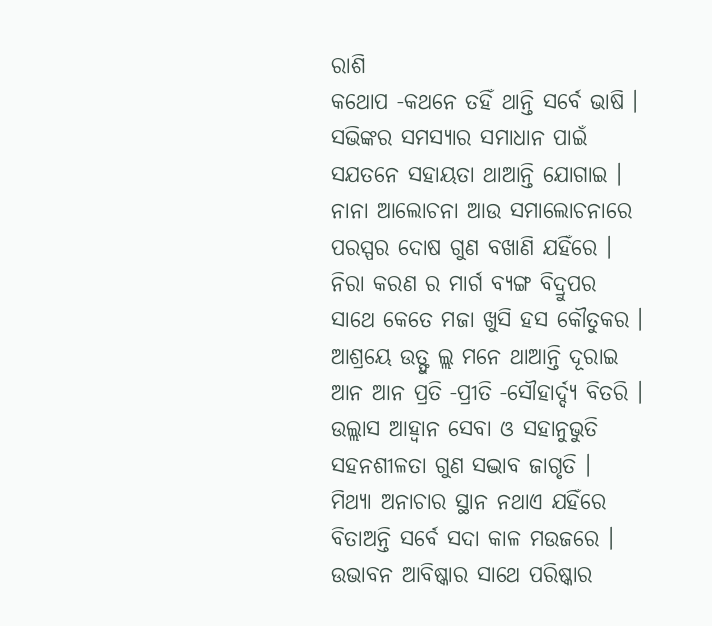ରାଶି
କଥୋପ ‐କଥନେ ତହିଁ ଥାନ୍ତି ସର୍ବେ ଭାଷି ।
ସଭିଙ୍କର ସମସ୍ୟାର ସମାଧାନ ପାଇଁ
ସଯତନେ ସହାୟତା ଥାଆନ୍ତି ଯୋଗାଇ ।
ନାନା ଆଲୋଚନା ଆଉ ସମାଲୋଚନାରେ
ପରସ୍ପର ଦୋଷ ଗୁଣ ବଖାଣି ଯହିଁରେ ।
ନିରା କରଣ ର ମାର୍ଗ ବ୍ୟଙ୍ଗ ବିଦ୍ରୁପର
ସାଥେ କେତେ ମଜା ଖୁସି ହସ କୌତୁକର ।
ଆଶ୍ରୟେ ଉତ୍ଫୁ ଲ୍ଲ ମନେ ଥାଆନ୍ତି ଦୂରାଇ
ଆନ ଆନ ପ୍ରତି ‐ପ୍ରୀତି ‐ସୌହାର୍ଦ୍ଦ୍ୟ ବିତରି ।
ଉଲ୍ଲାସ ଆହ୍ୱାନ ସେବା ଓ ସହାନୁଭୁତି
ସହନଶୀଳତା ଗୁଣ ସଦ୍ଭାବ ଜାଗୃତି ।
ମିଥ୍ୟା ଅନାଚାର ସ୍ଥାନ ନଥାଏ ଯହିଁରେ
ବିତାଅନ୍ତି ସର୍ବେ ସଦା କାଳ ମଉଜରେ ।
ଉଭାବନ ଆବିଷ୍କାର ସାଥେ ପରିଷ୍କାର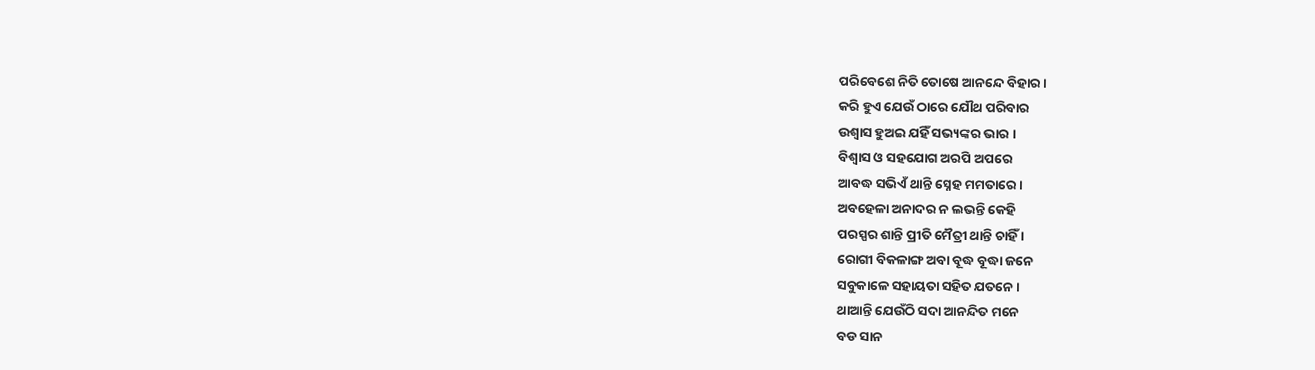ପରିବେଶେ ନିତି ତୋଷେ ଆନନ୍ଦେ ବିହାର ।
କରି ହୁଏ ଯେଉଁ ଠାରେ ଯୌଥ ପରିବାର
ଉଶ୍ୱାସ ହୁଅଇ ଯହିଁ ସଭ୍ୟଙ୍କର ଭାର ।
ବିଶ୍ୱାସ ଓ ସହଯୋଗ ଅରପି ଅପରେ
ଆବଦ୍ଧ ସଭିଏଁ ଥାନ୍ତି ସ୍ନେହ ମମତାରେ ।
ଅବହେଳା ଅନାଦର ନ ଲଭନ୍ତି କେହି
ପରସ୍ପର ଶାନ୍ତି ପ୍ରୀତି ମୈତ୍ରୀ ଥାନ୍ତି ଚାହିଁ ।
ରୋଗୀ ବିକଳାଙ୍ଗ ଅବା ବୂଦ୍ଧ ବୂଦ୍ଧା ଜନେ
ସବୁକାଳେ ସହାୟତା ସହିତ ଯତନେ ।
ଥାଆନ୍ତି ଯେଉଁଠି ସଦା ଆନନ୍ଦିତ ମନେ
ବଡ ସାନ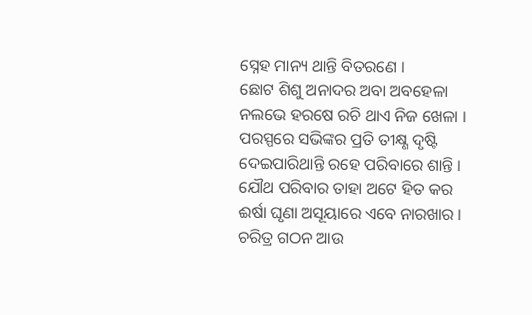ସ୍ନେହ ମାନ୍ୟ ଥାନ୍ତି ବିତରଣେ ।
ଛୋଟ ଶିଶୁ ଅନାଦର ଅବା ଅବହେଳା
ନଲଭେ ହରଷେ ରଚି ଥାଏ ନିଜ ଖେଳା ।
ପରସ୍ପରେ ସଭିଙ୍କର ପ୍ରତି ତୀକ୍ଷ୍ଣ ଦୃଷ୍ଟି
ଦେଇପାରିଥାନ୍ତି ରହେ ପରିବାରେ ଶାନ୍ତି ।
ଯୌଥ ପରିବାର ତାହା ଅଟେ ହିତ କର
ଈର୍ଷା ଘୃଣା ଅସୂୟାରେ ଏବେ ନାରଖାର ।
ଚରିତ୍ର ଗଠନ ଆଉ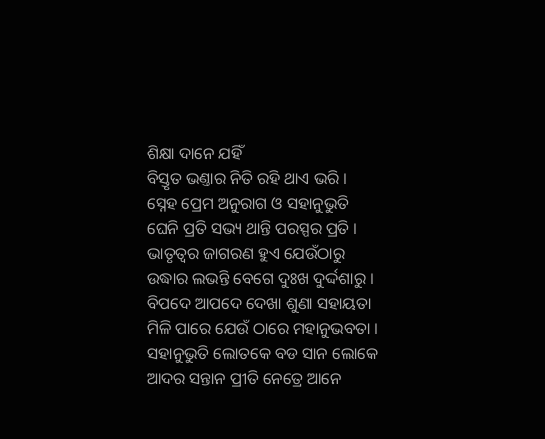ଶିକ୍ଷା ଦାନେ ଯହିଁ
ବିସ୍ତୃତ ଭଣ୍ତାର ନିତି ରହି ଥାଏ ଭରି ।
ସ୍ନେହ ପ୍ରେମ ଅନୁରାଗ ଓ ସହାନୁଭୁତି
ଘେନି ପ୍ରତି ସଭ୍ୟ ଥାନ୍ତି ପରସ୍ପର ପ୍ରତି ।
ଭାତୃତ୍ୱର ଜାଗରଣ ହୁଏ ଯେଉଁଠାରୁ
ଉଦ୍ଧାର ଲଭନ୍ତି ବେଗେ ଦୁଃଖ ଦୁର୍ଦ୍ଦଶାରୁ ।
ବିପଦେ ଆପଦେ ଦେଖା ଶୁଣା ସହାୟତା
ମିଳି ପାରେ ଯେଉଁ ଠାରେ ମହାନୁଭବତା ।
ସହାନୁଭୁତି ଲୋତକେ ବଡ ସାନ ଲୋକେ
ଆଦର ସନ୍ତାନ ପ୍ରୀତି ନେତ୍ରେ ଆନେ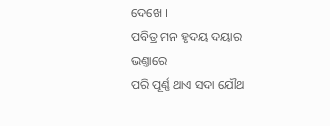ଦେଖେ ।
ପବିତ୍ର ମନ ହୃଦୟ ଦୟାର ଭଣ୍ତାରେ
ପରି ପୂର୍ଣ୍ଣ ଥାଏ ସଦା ଯୌଥ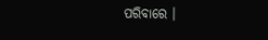ପରିବାରେ ।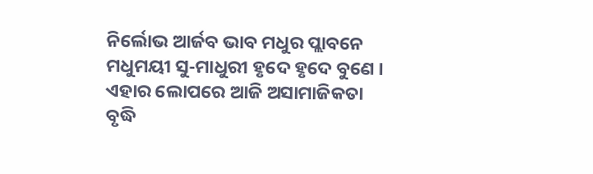ନିର୍ଲୋଭ ଆର୍ଜବ ଭାବ ମଧୁର ପ୍ଲାବନେ
ମଧୁମୟୀ ସୁ‐ମାଧୁରୀ ହୃଦେ ହୃଦେ ବୁଣେ ।
ଏହାର ଲୋପରେ ଆଜି ଅସାମାଜିକତା
ବୃଦ୍ଧି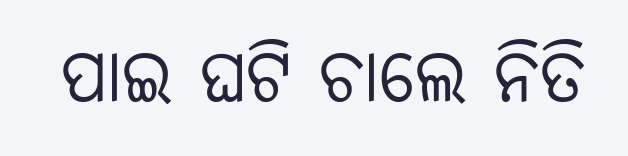ପାଇ ଘଟି ଚାଲେ ନିତି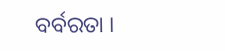ବର୍ବରତା ।